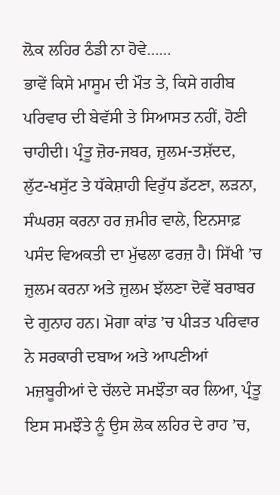ਲ਼ੋਕ ਲਹਿਰ ਠੰਡੀ ਨਾ ਹੋਵੇ……
ਭਾਵੇਂ ਕਿਸੇ ਮਾਸੂਮ ਦੀ ਮੌਤ ਤੇ, ਕਿਸੇ ਗਰੀਬ ਪਰਿਵਾਰ ਦੀ ਬੇਵੱਸੀ ਤੇ ਸਿਆਸਤ ਨਹੀਂ, ਹੋਣੀ ਚਾਹੀਦੀ। ਪ੍ਰੰਤੂ ਜ਼ੋਰ-ਜਬਰ, ਜ਼ੁਲਮ-ਤਸ਼ੱਦਦ, ਲੁੱਟ-ਖਸੁੱਟ ਤੇ ਧੱਕੇਸ਼ਾਹੀ ਵਿਰੁੱਧ ਡੱਟਣਾ, ਲੜਨਾ, ਸੰਘਰਸ਼ ਕਰਨਾ ਹਰ ਜ਼ਮੀਰ ਵਾਲੇ, ਇਨਸਾਫ਼ ਪਸੰਦ ਵਿਅਕਤੀ ਦਾ ਮੁੱਢਲਾ ਫਰਜ਼ ਹੈ। ਸਿੱਖੀ ’ਚ ਜ਼ੁਲਮ ਕਰਨਾ ਅਤੇ ਜ਼ੁਲਮ ਝੱਲਣਾ ਦੋਵੇਂ ਬਰਾਬਰ ਦੇ ਗੁਨਾਹ ਹਨ। ਮੋਗਾ ਕਾਂਡ ’ਚ ਪੀੜਤ ਪਰਿਵਾਰ ਨੇ ਸਰਕਾਰੀ ਦਬਾਅ ਅਤੇ ਆਪਣੀਆਂ ਮਜ਼ਬੂਰੀਆਂ ਦੇ ਚੱਲਦੇ ਸਮਝੌਤਾ ਕਰ ਲਿਆ, ਪ੍ਰੰਤੂ ਇਸ ਸਮਝੌਤੇ ਨੂੰ ਉਸ ਲੋਕ ਲਹਿਰ ਦੇ ਰਾਹ ’ਚ,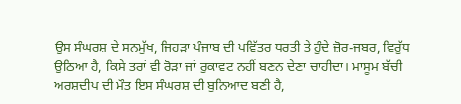ਉਸ ਸੰਘਰਸ਼ ਦੇ ਸਨਮੁੱਖ, ਜਿਹੜਾ ਪੰਜਾਬ ਦੀ ਪਵਿੱਤਰ ਧਰਤੀ ਤੇ ਹੁੰਦੇ ਜ਼ੋਰ-ਜਬਰ, ਵਿਰੁੱਧ ਉਠਿਆ ਹੈ, ਕਿਸੇ ਤਰਾਂ ਵੀ ਰੋੜਾ ਜਾਂ ਰੁਕਾਵਟ ਨਹੀਂ ਬਣਨ ਦੇਣਾ ਚਾਹੀਦਾ। ਮਾਸੂਮ ਬੱਚੀ ਅਰਸ਼ਦੀਪ ਦੀ ਮੌਤ ਇਸ ਸੰਘਰਸ਼ ਦੀ ਬੁਨਿਆਦ ਬਣੀ ਹੈ,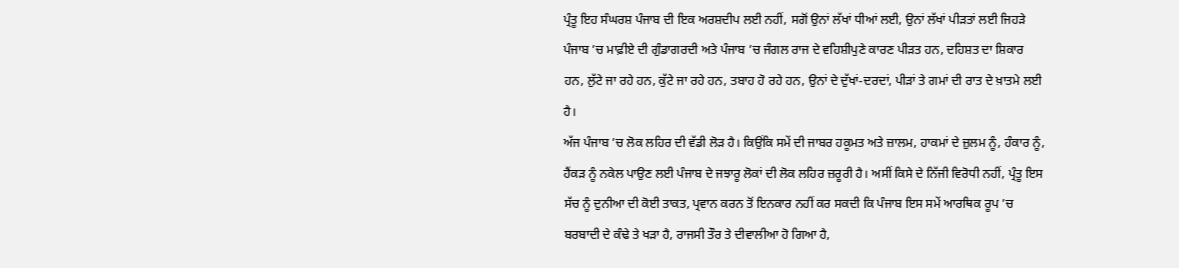ਪ੍ਰੰਤੂ ਇਹ ਸੰਘਰਸ਼ ਪੰਜਾਬ ਦੀ ਇਕ ਅਰਸ਼ਦੀਪ ਲਈ ਨਹੀਂ, ਸਗੋਂ ਉਨਾਂ ਲੱਖਾਂ ਧੀਆਂ ਲਈ, ਉਨਾਂ ਲੱਖਾਂ ਪੀੜਤਾਂ ਲਈ ਜਿਹੜੇ ਪੰਜਾਬ ’ਚ ਮਾਫ਼ੀਏ ਦੀ ਗੁੰਡਾਗਰਦੀ ਅਤੇ ਪੰਜਾਬ ’ਚ ਜੰਗਲ ਰਾਜ ਦੇ ਵਹਿਸ਼ੀਪੁਣੇ ਕਾਰਣ ਪੀੜਤ ਹਨ, ਦਹਿਸ਼ਤ ਦਾ ਸ਼ਿਕਾਰ ਹਨ, ਲੁੱਟੇ ਜਾ ਰਹੇ ਹਨ, ਕੁੱਟੇ ਜਾ ਰਹੇ ਹਨ, ਤਬਾਹ ਹੋ ਰਹੇ ਹਨ, ਉਨਾਂ ਦੇ ਦੁੱਖਾਂ-ਦਰਦਾਂ, ਪੀੜਾਂ ਤੇ ਗਮਾਂ ਦੀ ਰਾਤ ਦੇ ਖ਼ਾਤਮੇ ਲਈ ਹੈ।
ਅੱਜ ਪੰਜਾਬ ’ਚ ਲੋਕ ਲਹਿਰ ਦੀ ਵੱਡੀ ਲੋੜ ਹੈ। ਕਿਉਂਕਿ ਸਮੇਂ ਦੀ ਜਾਬਰ ਹਕੂਮਤ ਅਤੇ ਜ਼ਾਲਮ, ਹਾਕਮਾਂ ਦੇ ਜ਼ੁਲਮ ਨੂੰ, ਹੰਕਾਰ ਨੂੰ, ਹੈਂਕੜ ਨੂੰ ਨਕੇਲ ਪਾਉਣ ਲਈ ਪੰਜਾਬ ਦੇ ਜਝਾਰੂ ਲੋਕਾਂ ਦੀ ਲੋਕ ਲਹਿਰ ਜ਼ਰੂਰੀ ਹੈ। ਅਸੀਂ ਕਿਸੇ ਦੇ ਨਿੱਜੀ ਵਿਰੋਧੀ ਨਹੀਂ, ਪ੍ਰੰਤੂ ਇਸ ਸੱਚ ਨੂੰ ਦੁਨੀਆ ਦੀ ਕੋਈ ਤਾਕਤ, ਪ੍ਰਵਾਨ ਕਰਨ ਤੋਂ ਇਨਕਾਰ ਨਹੀਂ ਕਰ ਸਕਦੀ ਕਿ ਪੰਜਾਬ ਇਸ ਸਮੇਂ ਆਰਥਿਕ ਰੂਪ ’ਚ ਬਰਬਾਦੀ ਦੇ ਕੰਢੇ ਤੇ ਖੜਾ ਹੈ, ਰਾਜਸੀ ਤੌਰ ਤੇ ਦੀਵਾਲੀਆ ਹੋ ਗਿਆ ਹੈ,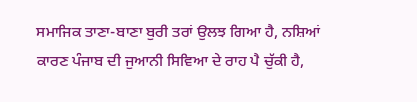ਸਮਾਜਿਕ ਤਾਣਾ-ਬਾਣਾ ਬੁਰੀ ਤਰਾਂ ਉਲਝ ਗਿਆ ਹੈ, ਨਸ਼ਿਆਂ ਕਾਰਣ ਪੰਜਾਬ ਦੀ ਜੁਆਨੀ ਸਿਵਿਆ ਦੇ ਰਾਹ ਪੈ ਚੁੱਕੀ ਹੈ,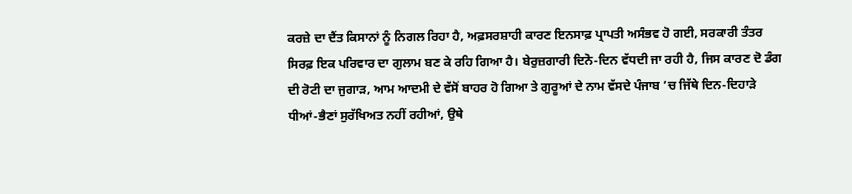ਕਰਜ਼ੇ ਦਾ ਦੈਂਤ ਕਿਸਾਨਾਂ ਨੂੰ ਨਿਗਲ ਰਿਹਾ ਹੈ, ਅਫ਼ਸਰਸ਼ਾਹੀ ਕਾਰਣ ਇਨਸਾਫ਼ ਪ੍ਰਾਪਤੀ ਅਸੰਭਵ ਹੋ ਗਈ, ਸਰਕਾਰੀ ਤੰਤਰ ਸਿਰਫ਼ ਇਕ ਪਰਿਵਾਰ ਦਾ ਗੁਲਾਮ ਬਣ ਕੇ ਰਹਿ ਗਿਆ ਹੈ। ਬੇਰੁਜ਼ਗਾਰੀ ਦਿਨੋ-ਦਿਨ ਵੱਧਦੀ ਜਾ ਰਹੀ ਹੈ, ਜਿਸ ਕਾਰਣ ਦੋ ਡੰਗ ਦੀ ਰੋਟੀ ਦਾ ਜੁਗਾੜ, ਆਮ ਆਦਮੀ ਦੇ ਵੱਸੋਂ ਬਾਹਰ ਹੋ ਗਿਆ ਤੇ ਗੁਰੂਆਂ ਦੇ ਨਾਮ ਵੱਸਦੇ ਪੰਜਾਬ ’ਚ ਜਿੱਥੇ ਦਿਨ-ਦਿਹਾੜੇ ਧੀਆਂ-ਭੈਣਾਂ ਸੁਰੱਖਿਅਤ ਨਹੀਂ ਰਹੀਆਂ, ਉਥੇ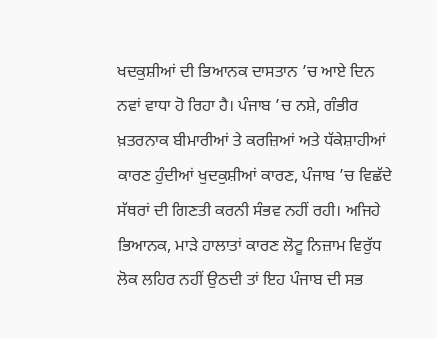ਖਦਕੁਸ਼ੀਆਂ ਦੀ ਭਿਆਨਕ ਦਾਸਤਾਨ ’ਚ ਆਏ ਦਿਨ ਨਵਾਂ ਵਾਧਾ ਹੋ ਰਿਹਾ ਹੈ। ਪੰਜਾਬ ’ਚ ਨਸ਼ੇ, ਗੰਭੀਰ ਖ਼ਤਰਨਾਕ ਬੀਮਾਰੀਆਂ ਤੇ ਕਰਜ਼ਿਆਂ ਅਤੇ ਧੱਕੇਸ਼ਾਹੀਆਂ ਕਾਰਣ ਹੁੰਦੀਆਂ ਖੁਦਕੁਸ਼ੀਆਂ ਕਾਰਣ, ਪੰਜਾਬ ’ਚ ਵਿਛੱਦੇ ਸੱਥਰਾਂ ਦੀ ਗਿਣਤੀ ਕਰਨੀ ਸੰਭਵ ਨਹੀਂ ਰਹੀ। ਅਜਿਹੇ ਭਿਆਨਕ, ਮਾੜੇ ਹਾਲਾਤਾਂ ਕਾਰਣ ਲੋਟੂ ਨਿਜ਼ਾਮ ਵਿਰੁੱਧ ਲੋਕ ਲਹਿਰ ਨਹੀਂ ਉਠਦੀ ਤਾਂ ਇਹ ਪੰਜਾਬ ਦੀ ਸਭ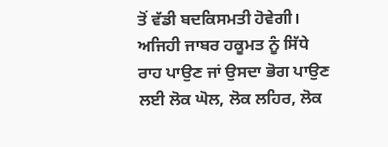ਤੋਂ ਵੱਡੀ ਬਦਕਿਸਮਤੀ ਹੋਵੇਗੀ। ਅਜਿਹੀ ਜਾਬਰ ਹਕੂਮਤ ਨੂੰ ਸਿੱਧੇ ਰਾਹ ਪਾਉਣ ਜਾਂ ਉਸਦਾ ਭੋਗ ਪਾਉਣ ਲਈ ਲੋਕ ਘੋਲ, ਲੋਕ ਲਹਿਰ, ਲੋਕ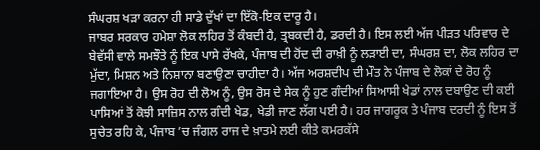ਸੰਘਰਸ਼ ਖੜਾ ਕਰਨਾ ਹੀ ਸਾਡੇ ਦੁੱਖਾਂ ਦਾ ਇੱਕੋ-ਇਕ ਦਾਰੂ ਹੈ।
ਜਾਬਰ ਸਰਕਾਰ ਹਮੇਸ਼ਾ ਲੋਕ ਲਹਿਰ ਤੋਂ ਕੰਬਦੀ ਹੈ, ਤ੍ਰਬਕਦੀ ਹੈ, ਡਰਦੀ ਹੈ। ਇਸ ਲਈ ਅੱਜ ਪੀੜਤ ਪਰਿਵਾਰ ਦੇ ਬੇਵੱਸੀ ਵਾਲੇ ਸਮਝੌਤੇ ਨੂੰ ਇਕ ਪਾਸੇ ਰੱਖਕੇ, ਪੰਜਾਬ ਦੀ ਹੋਂਦ ਦੀ ਰਾਖ਼ੀ ਨੂੰ ਲੜਾਈ ਦਾ, ਸੰਘਰਸ਼ ਦਾ, ਲੋਕ ਲਹਿਰ ਦਾ ਮੁੱਦਾ, ਮਿਸ਼ਨ ਅਤੇ ਨਿਸ਼ਾਨਾ ਬਣਾਉਣਾ ਚਾਹੀਦਾ ਹੈ। ਅੱਜ ਅਰਸ਼ਦੀਪ ਦੀ ਮੌਤ ਨੇ ਪੰਜਾਬ ਦੇ ਲੋਕਾਂ ਦੇ ਰੋਹ ਨੂੰ ਜਗਾਇਆ ਹੈ। ਉਸ ਰੋਹ ਦੀ ਲੋਅ ਨੂੰ, ਉਸ ਰੋਸ ਦੇ ਸੇਕ ਨੂੰ ਹੁਣ ਗੰਦੀਆਂ ਸਿਆਸੀ ਖੇਡਾਂ ਨਾਲ ਦਬਾਉਣ ਦੀ ਕਈ ਪਾਸਿਆਂ ਤੋਂ ਕੋਝੀ ਸਾਜ਼ਿਸ ਨਾਲ ਗੰਦੀ ਖੇਡ, ਖੇਡੀ ਜਾਣ ਲੱਗ ਪਈ ਹੈ। ਹਰ ਜਾਗਰੂਕ ਤੇ ਪੰਜਾਬ ਦਰਦੀ ਨੂੰ ਇਸ ਤੋਂ ਸੁਚੇਤ ਰਹਿ ਕੇ, ਪੰਜਾਬ ’ਚ ਜੰਗਲ ਰਾਜ ਦੇ ਖ਼ਾਤਮੇ ਲਈ ਕੀਤੇ ਕਮਰਕੱਸੇ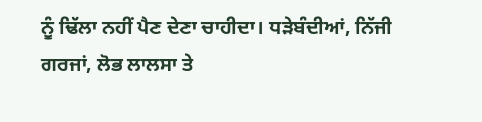ਨੂੰ ਢਿੱਲਾ ਨਹੀਂ ਪੈਣ ਦੇਣਾ ਚਾਹੀਦਾ। ਧੜੇਬੰਦੀਆਂ, ਨਿੱਜੀ ਗਰਜਾਂ, ਲੋਭ ਲਾਲਸਾ ਤੇ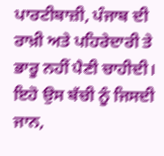ਪਾਰਟੀਬਾਜ਼ੀ, ਪੰਜਾਬ ਦੀ ਰਾਖ਼ੀ ਅਤੇ ਪਹਿਰੇਦਾਰੀ ਤੇ ਭਾਰੂ ਨਹੀਂ ਪੈਣੀ ਚਾਹੀਦੀ। ਇਹੋ ਉਸ ਬੱਚੀ ਨੂੰ ਜਿਸਦੀ ਜਾਨ,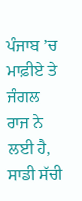ਪੰਜਾਬ ’ਚ ਮਾਫ਼ੀਏ ਤੇ ਜੰਗਲ ਰਾਜ ਨੇ ਲਈ ਹੈ, ਸਾਡੀ ਸੱਚੀ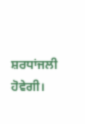ਸ਼ਰਧਾਂਜਲੀ ਹੋਵੇਗੀ।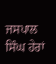ਜਸਪਾਲ ਸਿੰਘ ਹੇਰਾਂ